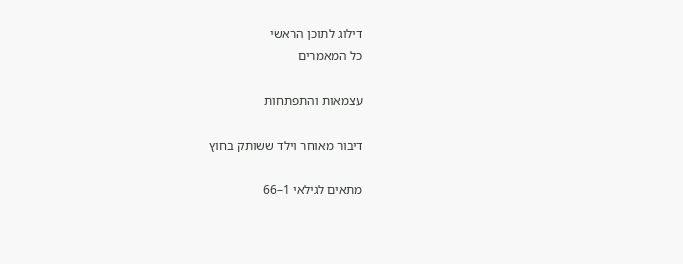דילוג לתוכן הראשי
כל המאמרים

עצמאות והתפתחות

דיבור מאוחר וילד ששותק בחוץ

מתאים לגילאי 1–66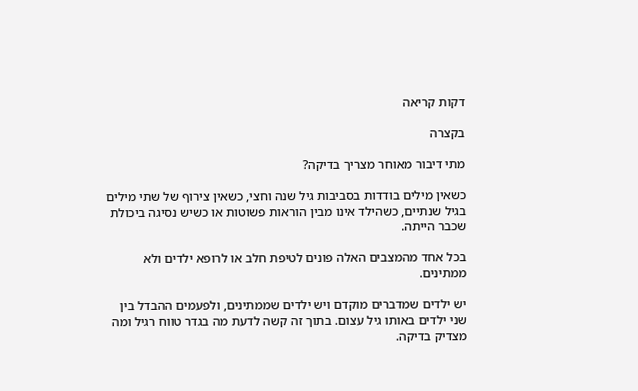דקות קריאה

בקצרה

מתי דיבור מאוחר מצריך בדיקה?

כשאין מילים בודדות בסביבות גיל שנה וחצי, כשאין צירוף של שתי מילים בגיל שנתיים, כשהילד אינו מבין הוראות פשוטות או כשיש נסיגה ביכולת שכבר הייתה.

בכל אחד מהמצבים האלה פונים לטיפת חלב או לרופא ילדים ולא ממתינים.

יש ילדים שמדברים מוקדם ויש ילדים שממתינים, ולפעמים ההבדל בין שני ילדים באותו גיל עצום. בתוך זה קשה לדעת מה בגדר טווח רגיל ומה מצדיק בדיקה.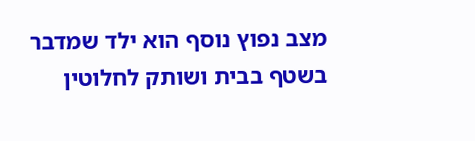מצב נפוץ נוסף הוא ילד שמדבר בשטף בבית ושותק לחלוטין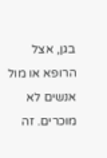בגן, אצל הרופא או מול אנשים לא מוכרים. זה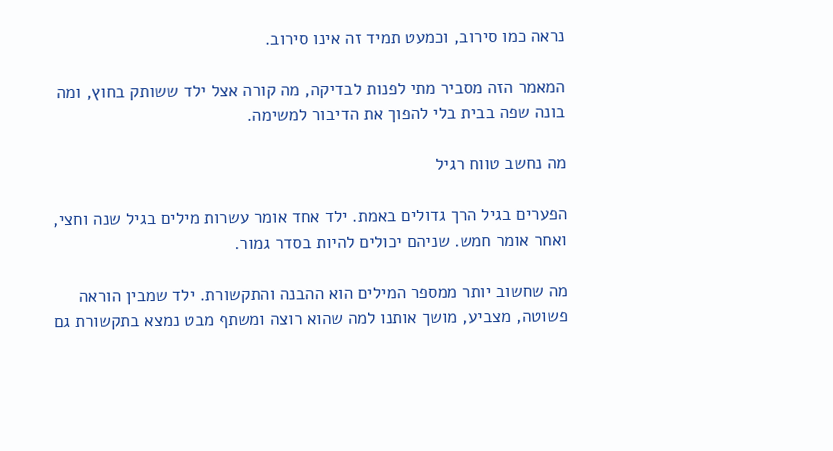נראה כמו סירוב, וכמעט תמיד זה אינו סירוב.

המאמר הזה מסביר מתי לפנות לבדיקה, מה קורה אצל ילד ששותק בחוץ, ומה בונה שפה בבית בלי להפוך את הדיבור למשימה.

מה נחשב טווח רגיל

הפערים בגיל הרך גדולים באמת. ילד אחד אומר עשרות מילים בגיל שנה וחצי, ואחר אומר חמש. שניהם יכולים להיות בסדר גמור.

מה שחשוב יותר ממספר המילים הוא ההבנה והתקשורת. ילד שמבין הוראה פשוטה, מצביע, מושך אותנו למה שהוא רוצה ומשתף מבט נמצא בתקשורת גם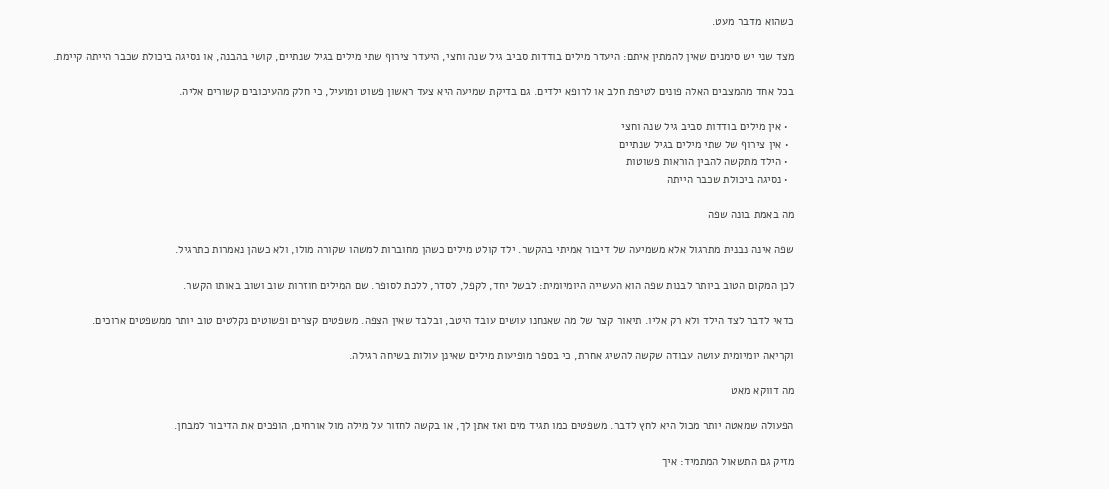כשהוא מדבר מעט.

מצד שני יש סימנים שאין להמתין איתם: היעדר מילים בודדות סביב גיל שנה וחצי, היעדר צירוף שתי מילים בגיל שנתיים, קושי בהבנה, או נסיגה ביכולת שכבר הייתה קיימת.

בכל אחד מהמצבים האלה פונים לטיפת חלב או לרופא ילדים. גם בדיקת שמיעה היא צעד ראשון פשוט ומועיל, כי חלק מהעיכובים קשורים אליה.

  • אין מילים בודדות סביב גיל שנה וחצי
  • אין צירוף של שתי מילים בגיל שנתיים
  • הילד מתקשה להבין הוראות פשוטות
  • נסיגה ביכולת שכבר הייתה

מה באמת בונה שפה

שפה אינה נבנית מתרגול אלא משמיעה של דיבור אמיתי בהקשר. ילד קולט מילים כשהן מחוברות למשהו שקורה מולו, ולא כשהן נאמרות כתרגיל.

לכן המקום הטוב ביותר לבנות שפה הוא העשייה היומיומית: לבשל יחד, לקפל, לסדר, ללכת לסופר. שם המילים חוזרות שוב ושוב באותו הקשר.

כדאי לדבר לצד הילד ולא רק אליו. תיאור קצר של מה שאנחנו עושים עובד היטב, ובלבד שאין הצפה. משפטים קצרים ופשוטים נקלטים טוב יותר ממשפטים ארוכים.

וקריאה יומיומית עושה עבודה שקשה להשיג אחרת, כי בספר מופיעות מילים שאינן עולות בשיחה רגילה.

מה דווקא מאט

הפעולה שמאטה יותר מכול היא לחץ לדבר. משפטים כמו תגיד מים ואז אתן לך, או בקשה לחזור על מילה מול אורחים, הופכים את הדיבור למבחן.

מזיק גם התשאול המתמיד: איך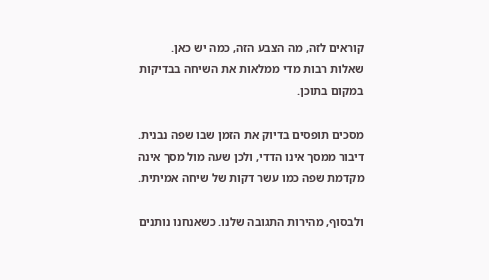קוראים לזה, מה הצבע הזה, כמה יש כאן. שאלות רבות מדי ממלאות את השיחה בבדיקות במקום בתוכן.

מסכים תופסים בדיוק את הזמן שבו שפה נבנית. דיבור ממסך אינו הדדי, ולכן שעה מול מסך אינה מקדמת שפה כמו עשר דקות של שיחה אמיתית.

ולבסוף, מהירות התגובה שלנו. כשאנחנו נותנים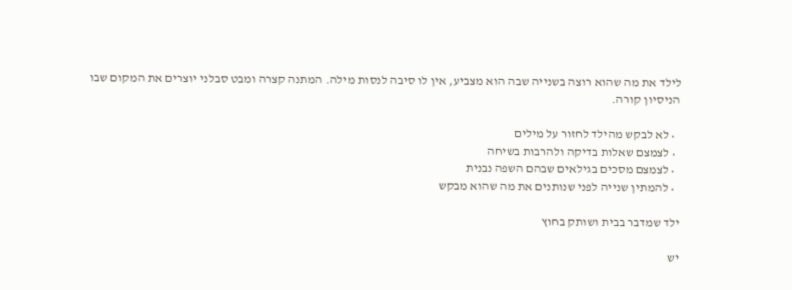לילד את מה שהוא רוצה בשנייה שבה הוא מצביע, אין לו סיבה לנסות מילה. המתנה קצרה ומבט סבלני יוצרים את המקום שבו הניסיון קורה.

  • לא לבקש מהילד לחזור על מילים
  • לצמצם שאלות בדיקה ולהרבות בשיחה
  • לצמצם מסכים בגילאים שבהם השפה נבנית
  • להמתין שנייה לפני שנותנים את מה שהוא מבקש

ילד שמדבר בבית ושותק בחוץ

יש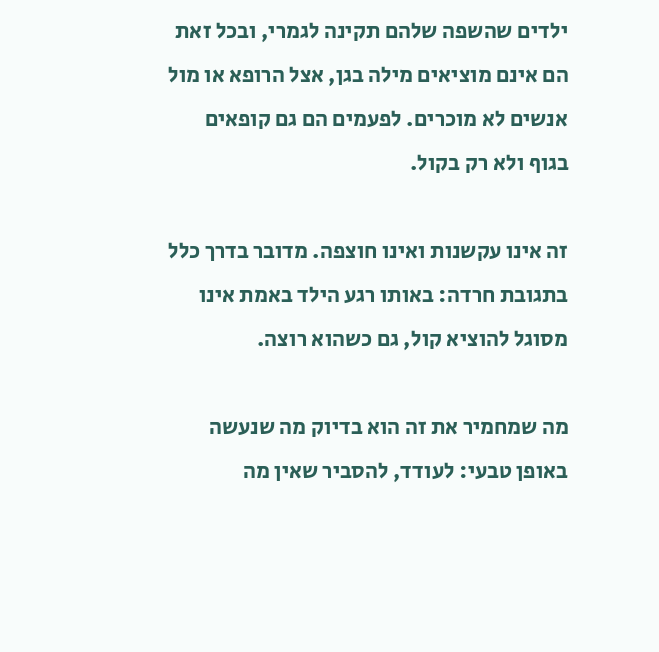ילדים שהשפה שלהם תקינה לגמרי, ובכל זאת הם אינם מוציאים מילה בגן, אצל הרופא או מול אנשים לא מוכרים. לפעמים הם גם קופאים בגוף ולא רק בקול.

זה אינו עקשנות ואינו חוצפה. מדובר בדרך כלל בתגובת חרדה: באותו רגע הילד באמת אינו מסוגל להוציא קול, גם כשהוא רוצה.

מה שמחמיר את זה הוא בדיוק מה שנעשה באופן טבעי: לעודד, להסביר שאין מה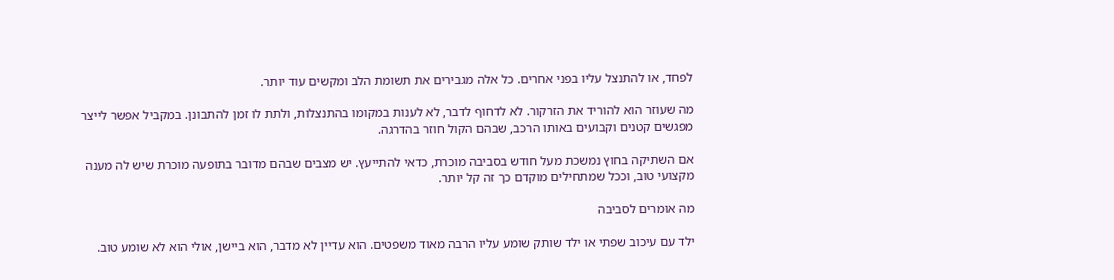לפחד, או להתנצל עליו בפני אחרים. כל אלה מגבירים את תשומת הלב ומקשים עוד יותר.

מה שעוזר הוא להוריד את הזרקור. לא לדחוף לדבר, לא לענות במקומו בהתנצלות, ולתת לו זמן להתבונן. במקביל אפשר לייצר מפגשים קטנים וקבועים באותו הרכב, שבהם הקול חוזר בהדרגה.

אם השתיקה בחוץ נמשכת מעל חודש בסביבה מוכרת, כדאי להתייעץ. יש מצבים שבהם מדובר בתופעה מוכרת שיש לה מענה מקצועי טוב, וככל שמתחילים מוקדם כך זה קל יותר.

מה אומרים לסביבה

ילד עם עיכוב שפתי או ילד שותק שומע עליו הרבה מאוד משפטים. הוא עדיין לא מדבר, הוא ביישן, אולי הוא לא שומע טוב.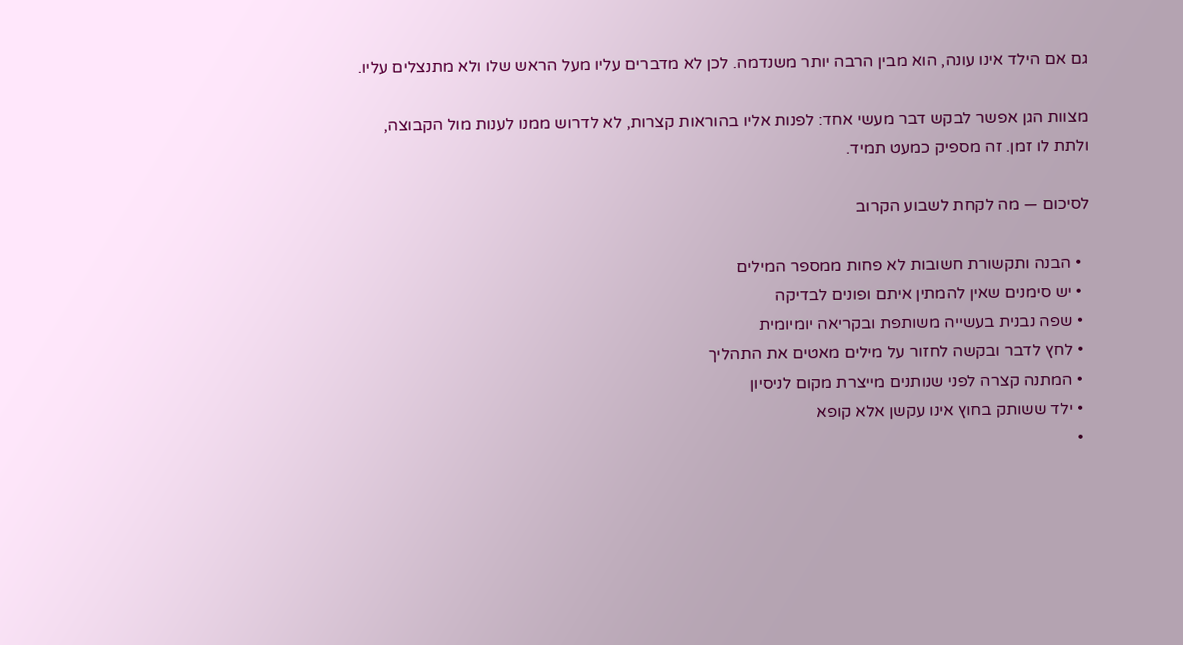גם אם הילד אינו עונה, הוא מבין הרבה יותר משנדמה. לכן לא מדברים עליו מעל הראש שלו ולא מתנצלים עליו.

מצוות הגן אפשר לבקש דבר מעשי אחד: לפנות אליו בהוראות קצרות, לא לדרוש ממנו לענות מול הקבוצה, ולתת לו זמן. זה מספיק כמעט תמיד.

לסיכום — מה לקחת לשבוע הקרוב

  • הבנה ותקשורת חשובות לא פחות ממספר המילים
  • יש סימנים שאין להמתין איתם ופונים לבדיקה
  • שפה נבנית בעשייה משותפת ובקריאה יומיומית
  • לחץ לדבר ובקשה לחזור על מילים מאטים את התהליך
  • המתנה קצרה לפני שנותנים מייצרת מקום לניסיון
  • ילד ששותק בחוץ אינו עקשן אלא קופא
  •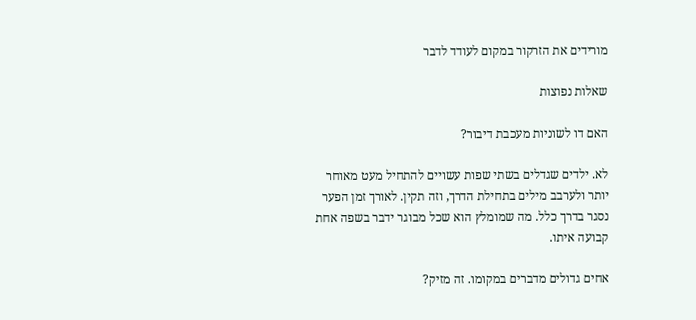מורידים את הזרקור במקום לעודד לדבר

שאלות נפוצות

האם דו לשוניות מעכבת דיבור?

לא. ילדים שגדלים בשתי שפות עשויים להתחיל מעט מאוחר יותר ולערבב מילים בתחילת הדרך, וזה תקין. לאורך זמן הפער נסגר בדרך כלל. מה שמומלץ הוא שכל מבוגר ידבר בשפה אחת קבועה איתו.

אחים גדולים מדברים במקומו. זה מזיק?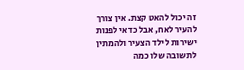זה יכול להאט קצת. אין צורך להעיר לאח, אבל כדאי לפנות ישירות לילד הצעיר ולהמתין לתשובה שלו כמה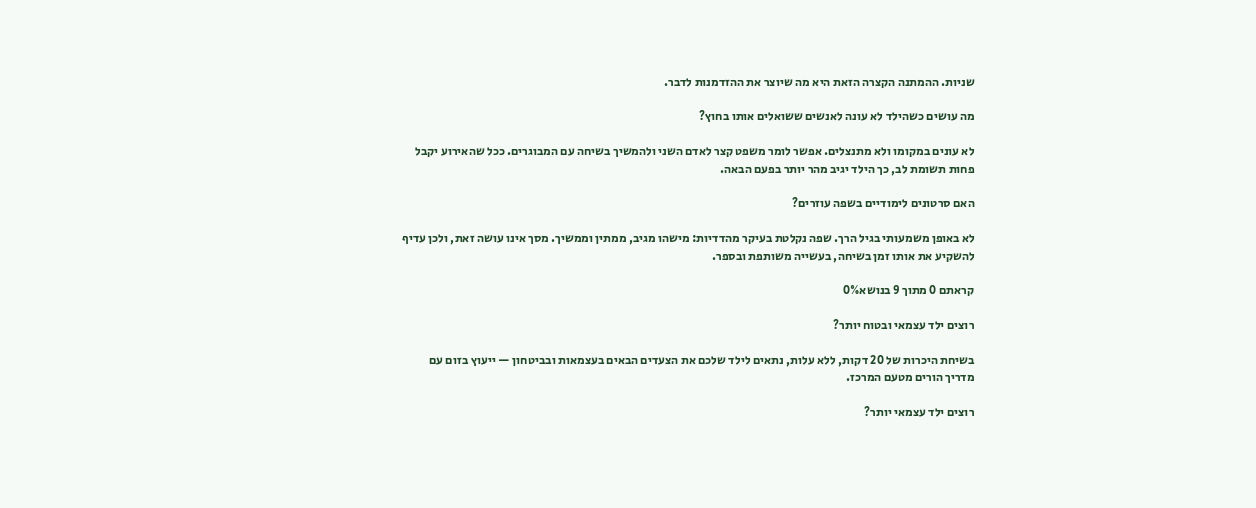שניות. ההמתנה הקצרה הזאת היא מה שיוצר את ההזדמנות לדבר.

מה עושים כשהילד לא עונה לאנשים ששואלים אותו בחוץ?

לא עונים במקומו ולא מתנצלים. אפשר לומר משפט קצר לאדם השני ולהמשיך בשיחה עם המבוגרים. ככל שהאירוע יקבל פחות תשומת לב, כך הילד יגיב מהר יותר בפעם הבאה.

האם סרטונים לימודיים בשפה עוזרים?

לא באופן משמעותי בגיל הרך. שפה נקלטת בעיקר מהדדיות: מישהו מגיב, ממתין וממשיך. מסך אינו עושה זאת, ולכן עדיף להשקיע את אותו זמן בשיחה, בעשייה משותפת ובספר.

קראתם 0 מתוך 9 בנושא0%

רוצים ילד עצמאי ובטוח יותר?

בשיחת היכרות של 20 דקות, ללא עלות, נתאים לילד שלכם את הצעדים הבאים בעצמאות ובביטחון — ייעוץ בזום עם מדריך הורים מטעם המרכז.

רוצים ילד עצמאי יותר?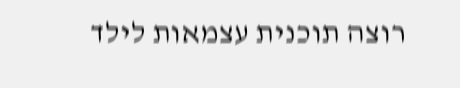רוצה תוכנית עצמאות לילד